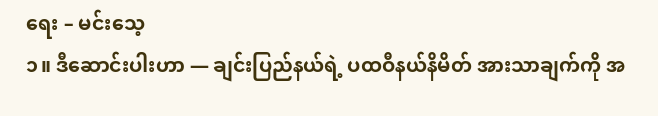ရေး – မင်းသေ့
၁။ ဒီဆောင်းပါးဟာ — ချင်းပြည်နယ်ရဲ့ ပထဝီနယ်နိမိတ် အားသာချက်ကို အ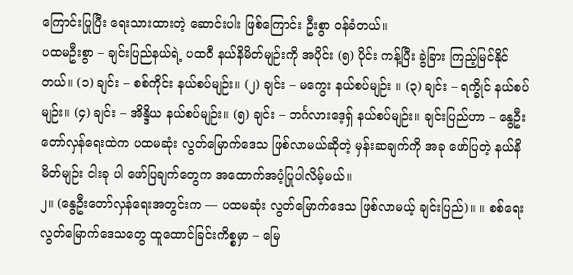ကြောင်းပြုပြီး ရေးသားထားတဲ့ ဆောင်းပါး ဖြစ်ကြောင်း ဦးစွာ ဝန်ခံတယ်။
ပထမဦးစွာ – ချင်းပြည်နယ်ရဲ့ ပထဝီ နယ်နိမိတ်မျဉ်းကို အပိုင်း (၅) ပိုင်း ကန့်ပြီး ခွဲခြား ကြည့်မြင်နိုင်တယ်။ (၁) ချင်း – စစ်ကိုင်း နယ်စပ်မျဉ်း။ (၂) ချင်း – မကွေး နယ်စပ်မျဉ်း ။ (၃) ချင်း – ရက္ခိုင် နယ်စပ်မျဉ်း။ (၄) ချင်း – အိန္ဒိယ နယ်စပ်မျဉ်း။ (၅) ချင်း – ဘင်္ဂလားဒေ့ရှ် နယ်စပ်မျဉ်း။ ချင်းပြည်ဟာ – နွေဦးတော်လှန်ရေးထဲက ပထမဆုံး လွတ်မြောက်ဒေသ ဖြစ်လာမယ်ဆိုတဲ့ မှန်းဆချက်ကို အခု ဖော်ပြတဲ့ နယ်နိမိတ်မျဉ်း ငါးခု ပါ ဖော်ပြချက်တွေက အထောက်အပံ့ပြုပါလိမ့်မယ်။
၂။ (နွေဦးတော်လှန်ရေးအတွင်းက — ပထမဆုံး လွတ်မြောက်ဒေသ ဖြစ်လာမယ့် ချင်းပြည်)။ ။ စစ်ရေးလွတ်မြောက်ဒေသတွေ ထူထောင်ခြင်းကိစ္စမှာ – မြေ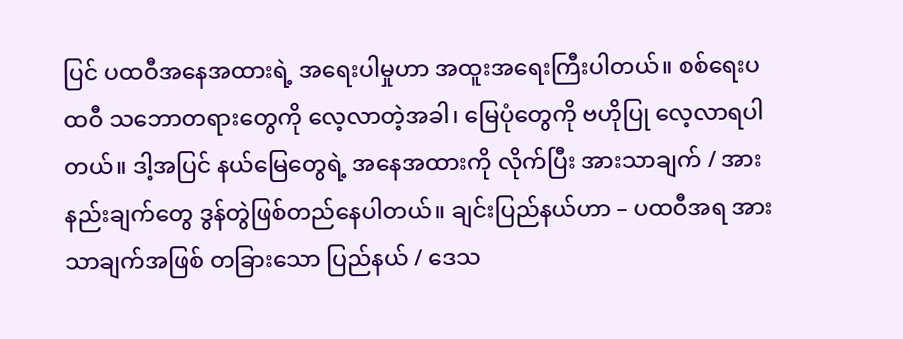ပြင် ပထဝီအနေအထားရဲ့ အရေးပါမှုဟာ အထူးအရေးကြီးပါတယ်။ စစ်ရေးပထဝီ သဘောတရားတွေကို လေ့လာတဲ့အခါ၊ မြေပုံတွေကို ဗဟိုပြု လေ့လာရပါတယ်။ ဒါ့အပြင် နယ်မြေတွေရဲ့ အနေအထားကို လိုက်ပြီး အားသာချက် / အားနည်းချက်တွေ ဒွန်တွဲဖြစ်တည်နေပါတယ်။ ချင်းပြည်နယ်ဟာ – ပထဝီအရ အားသာချက်အဖြစ် တခြားသော ပြည်နယ် / ဒေသ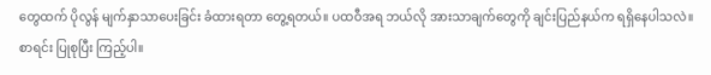တွေထက် ပိုလွန် မျက်နှာသာပေးခြင်း ခံထားရတာ တွေ့ရတယ်။ ပထဝီအရ ဘယ်လို အားသာချက်တွေကို ချင်းပြည်နယ်က ရရှိနေပါသလဲ။ စာရင်း ပြုစုပြီး ကြည့်ပါ။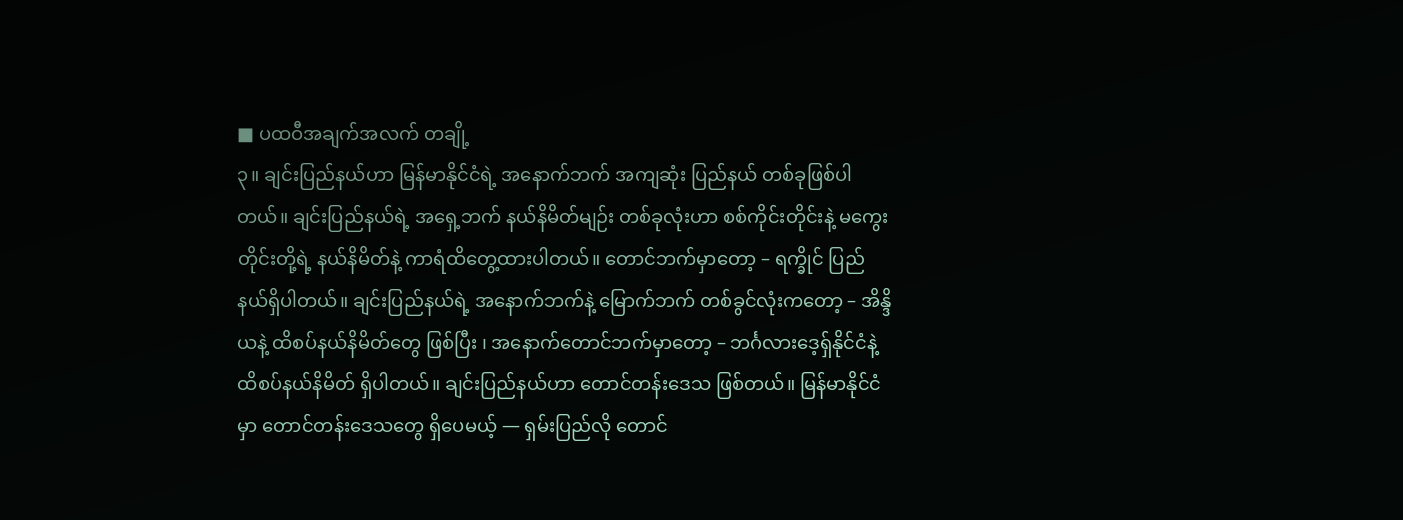■ ပထဝီအချက်အလက် တချို့
၃။ ချင်းပြည်နယ်ဟာ မြန်မာနိုင်ငံရဲ့ အနောက်ဘက် အကျဆုံး ပြည်နယ် တစ်ခုဖြစ်ပါတယ်။ ချင်းပြည်နယ်ရဲ့ အရှေ့ဘက် နယ်နိမိတ်မျဉ်း တစ်ခုလုံးဟာ စစ်ကိုင်းတိုင်းနဲ့ မကွေးတိုင်းတို့ရဲ့ နယ်နိမိတ်နဲ့ ကာရံထိတွေ့ထားပါတယ်။ တောင်ဘက်မှာတော့ – ရက္ခိုင် ပြည်နယ်ရှိပါတယ်။ ချင်းပြည်နယ်ရဲ့ အနောက်ဘက်နဲ့ မြောက်ဘက် တစ်ခွင်လုံးကတော့ – အိန္ဒိယနဲ့ ထိစပ်နယ်နိမိတ်တွေ ဖြစ်ပြီး ၊ အနောက်တောင်ဘက်မှာတော့ – ဘင်္ဂလားဒေ့ရှ်နိုင်ငံနဲ့ ထိစပ်နယ်နိမိတ် ရှိပါတယ်။ ချင်းပြည်နယ်ဟာ တောင်တန်းဒေသ ဖြစ်တယ်။ မြန်မာနိုင်ငံမှာ တောင်တန်းဒေသတွေ ရှိပေမယ့် — ရှမ်းပြည်လို တောင်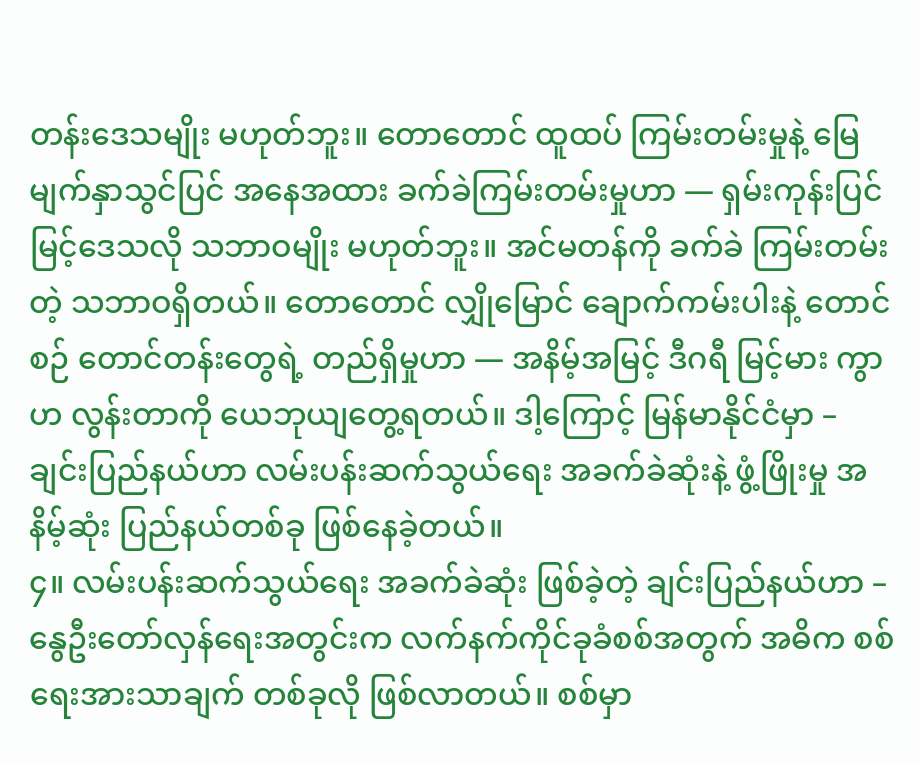တန်းဒေသမျိုး မဟုတ်ဘူး။ တောတောင် ထူထပ် ကြမ်းတမ်းမှုနဲ့ မြေမျက်နှာသွင်ပြင် အနေအထား ခက်ခဲကြမ်းတမ်းမှုဟာ — ရှမ်းကုန်းပြင်မြင့်ဒေသလို သဘာဝမျိုး မဟုတ်ဘူး။ အင်မတန်ကို ခက်ခဲ ကြမ်းတမ်းတဲ့ သဘာဝရှိတယ်။ တောတောင် လျှိုမြောင် ချောက်ကမ်းပါးနဲ့ တောင်စဉ် တောင်တန်းတွေရဲ့ တည်ရှိမှုဟာ — အနိမ့်အမြင့် ဒီဂရီ မြင့်မား ကွာဟ လွန်းတာကို ယေဘုယျတွေ့ရတယ်။ ဒါ့ကြောင့် မြန်မာနိုင်ငံမှာ – ချင်းပြည်နယ်ဟာ လမ်းပန်းဆက်သွယ်ရေး အခက်ခဲဆုံးနဲ့ ဖွံ့ဖြိုးမှု အနိမ့်ဆုံး ပြည်နယ်တစ်ခု ဖြစ်နေခဲ့တယ်။
၄။ လမ်းပန်းဆက်သွယ်ရေး အခက်ခဲဆုံး ဖြစ်ခဲ့တဲ့ ချင်းပြည်နယ်ဟာ – နွေဦးတော်လှန်ရေးအတွင်းက လက်နက်ကိုင်ခုခံစစ်အတွက် အဓိက စစ်ရေးအားသာချက် တစ်ခုလို ဖြစ်လာတယ်။ စစ်မှာ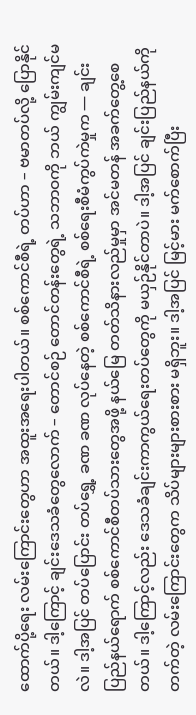ထောက်ပို့ရေး လမ်းကြောင်းတွေဟာ အထူးအရေးပါတယ်။ စစ်ကောင်စီရဲ့ တပ်ဟာ – ဗမာတပ်လို့ ပြောနိုင်တယ်။ ဒါ့ကြောင့် ချင်းဒေသခံတွေလောက် – တောင်စဉ် တောင်တန်းတွေရဲ့ သဘာဝကို ဘယ် ကျွမ်းကျင်မလဲ။ ဒါ့အပြင် တပ်ပြောင်း တပ်ရွှေ့ ခဏ ခဏ လုပ်နေတဲ့ စစ်ကောင်စီရဲ့ စစ်ရေးစီမံကွပ်ကဲမှုက — ချင်းပြည်နယ်ရောက် စစ်ကောင်စီတပ်သားတွေအဖို့ နယ်မြေ တတ်သိနားလည်မှုမှာ အင်မတန် အခက်တွေ့စေတယ်။ ဒါ့ကြောင့်လည်း ဒေသခံချင်းကာကွယ်ရေးတပ်တွေကို မယှဉ်နိုင်တာပဲ။ ဒါ့အပြင် ချင်းပြည်နယ်ကို တက်တဲ့ လမ်းကြောင်းတွေက သိပ်များများစားစား မရှိဘူး။ ဒါ့အပြင် မြင့်မား မက်စောက်ပြီး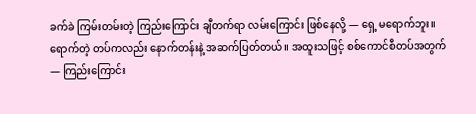ခက်ခဲ ကြမ်းတမ်းတဲ့ ကြည်းကြောင်း ချီတက်ရာ လမ်းကြောင်း ဖြစ်နေလို့ — ရှေ့ မရောက်ဘူး။ ရောက်တဲ့ တပ်ကလည်း နောက်တန်းနဲ့ အဆက်ပြတ်တယ်။ အထူးသဖြင့် စစ်ကောင်စီတပ်အတွက် — ကြည်းကြောင်း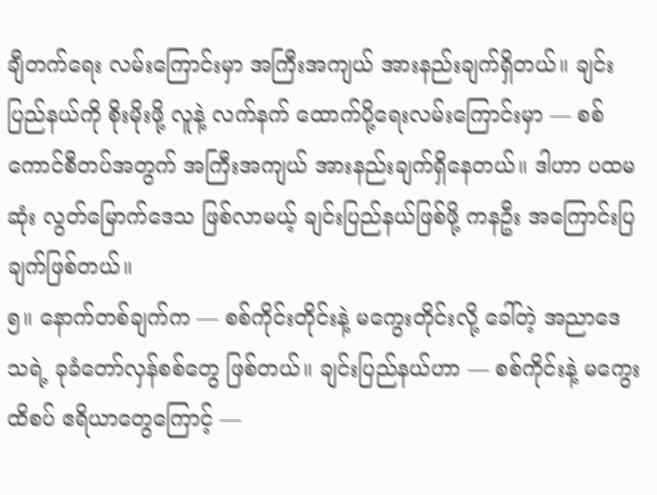ချီတက်ရေး လမ်းကြောင်းမှာ အကြီးအကျယ် အားနည်းချက်ရှိတယ်။ ချင်းပြည်နယ်ကို စိုးမိုးဖို့ လူနဲ့ လက်နက် ထောက်ပို့ရေးလမ်းကြောင်းမှာ — စစ်ကောင်စီတပ်အတွက် အကြီးအကျယ် အားနည်းချက်ရှိနေတယ်။ ဒါဟာ ပထမဆုံး လွတ်မြောက်ဒေသ ဖြစ်လာမယ့် ချင်းပြည်နယ်ဖြစ်ဖို့ ကနဦး အကြောင်းပြချက်ဖြစ်တယ်။
၅။ နောက်တစ်ချက်က — စစ်ကိုင်းတိုင်းနဲ့ မကွေးတိုင်းလို့ ခေါ်တဲ့ အညာဒေသရဲ့ ခုခံတော်လှန်စစ်တွေ ဖြစ်တယ်။ ချင်းပြည်နယ်ဟာ — စစ်ကိုင်းနဲ့ မကွေး ထိစပ် ဧရိယာတွေကြောင့် —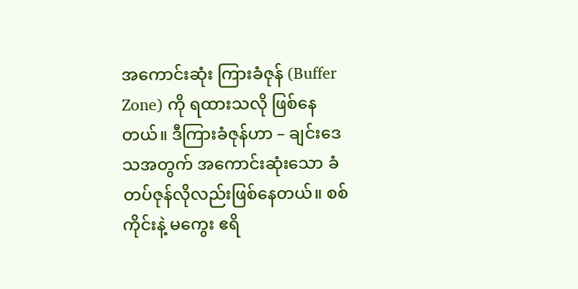အကောင်းဆုံး ကြားခံဇုန် (Buffer Zone) ကို ရထားသလို ဖြစ်နေတယ်။ ဒီကြားခံဇုန်ဟာ – ချင်းဒေသအတွက် အကောင်းဆုံးသော ခံတပ်ဇုန်လိုလည်းဖြစ်နေတယ်။ စစ်ကိုင်းနဲ့ မကွေး ဧရိ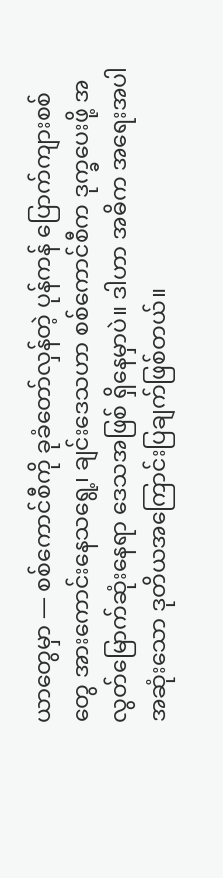ယာတွေမှာ — စစ်ကောင်စီကို ခုခံတော်လှန်တဲ့ ပုန်ကန် ပြောက်ကျားစစ်တွေ အားကောင်းနေသရွေ့၊ ချင်းဒေသဟာ စစ်ကောင်စီက ဒုက္ခပေးဖို့ အလွတ်မြောက်ဆုံးနေရာ ဒေသအဖြစ် ရှိနေမှာပဲ။ ဒါဟာ အဓိက အရေးအပါအဆုံးသော ဒုတိယအကြောင်းပြချက်ဖြစ်တယ်။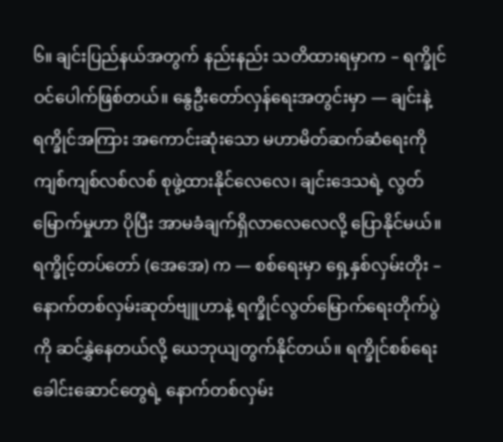၆။ ချင်းပြည်နယ်အတွက် နည်းနည်း သတိထားရမှာက – ရက္ခိုင် ဝင်ပေါက်ဖြစ်တယ်။ နွေဦးတော်လှန်ရေးအတွင်းမှာ — ချင်းနဲ့ ရက္ခိုင်အကြား အကောင်းဆုံးသော မဟာမိတ်ဆက်ဆံရေးကို ကျစ်ကျစ်လစ်လစ် စုဖွဲ့ထားနိုင်လေလေ၊ ချင်းဒေသရဲ့ လွတ်မြောက်မှုဟာ ပိုပြီး အာမခံချက်ရှိလာလေလေလို့ ပြောနိုင်မယ်။ ရက္ခိုင့်တပ်တော် (အေအေ) က — စစ်ရေးမှာ ရှေ့နှစ်လှမ်းတိုး – နောက်တစ်လှမ်းဆုတ်ဗျူဟာနဲ့ ရက္ခိုင်လွတ်မြောက်ရေးတိုက်ပွဲကို ဆင်နွှဲနေတယ်လို့ ယေဘုယျတွက်နိုင်တယ်။ ရက္ခိုင်စစ်ရေးခေါင်းဆောင်တွေရဲ့ နောက်တစ်လှမ်း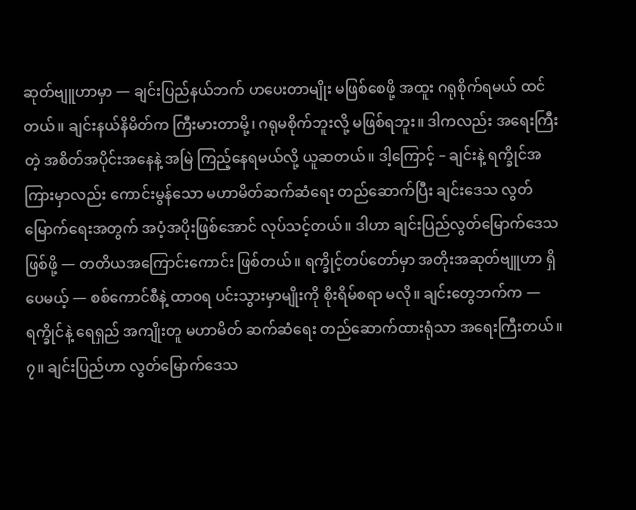ဆုတ်ဗျူဟာမှာ — ချင်းပြည်နယ်ဘက် ဟပေးတာမျိုး မဖြစ်စေဖို့ အထူး ဂရုစိုက်ရမယ် ထင်တယ်။ ချင်းနယ်နိမိတ်က ကြီးမားတာမို့၊ ဂရုမစိုက်ဘူးလို့ မဖြစ်ရဘူး။ ဒါကလည်း အရေးကြီးတဲ့ အစိတ်အပိုင်းအနေနဲ့ အမြဲ ကြည့်နေရမယ်လို့ ယူဆတယ်။ ဒါ့ကြောင့် – ချင်းနဲ့ ရက္ခိုင်အကြားမှာလည်း ကောင်းမွန်သော မဟာမိတ်ဆက်ဆံရေး တည်ဆောက်ပြီး ချင်းဒေသ လွတ်မြောက်ရေးအတွက် အပံ့အပိုးဖြစ်အောင် လုပ်သင့်တယ်။ ဒါဟာ ချင်းပြည်လွတ်မြောက်ဒေသဖြစ်ဖို့ — တတိယအကြောင်းကောင်း ဖြစ်တယ်။ ရက္ခိုင့်တပ်တော်မှာ အတိုးအဆုတ်ဗျူဟာ ရှိပေမယ့် — စစ်ကောင်စီနဲ့ ထာဝရ ပင်းသွားမှာမျိုးကို စိုးရိမ်စရာ မလို။ ချင်းတွေဘက်က — ရက္ခိုင်နဲ့ ရေရှည် အကျိုးတူ မဟာမိတ် ဆက်ဆံရေး တည်ဆောက်ထားရုံသာ အရေးကြီးတယ်။
၇။ ချင်းပြည်ဟာ လွတ်မြောက်ဒေသ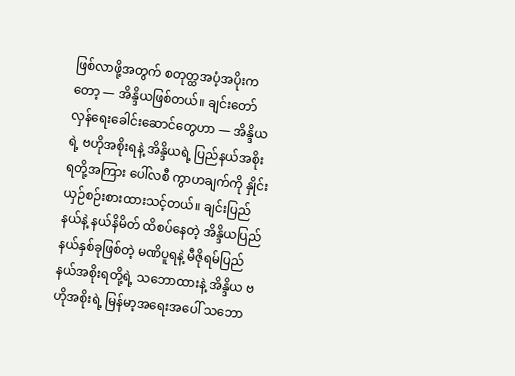ဖြစ်လာဖို့အတွက် စတုတ္ထအပံ့အပိုးကတော့ — အိန္ဒိယဖြစ်တယ်။ ချင်းတော်လှန်ရေးခေါင်းဆောင်တွေဟာ — အိန္ဒိယရဲ့ ဗဟိုအစိုးရနဲ့ အိန္ဒိယရဲ့ ပြည်နယ်အစိုးရတို့အကြား ပေါ်လစီ ကွာဟချက်ကို နှိုင်းယှဉ်စဉ်းစားထားသင့်တယ်။ ချင်းပြည်နယ်နဲ့ နယ်နိမိတ် ထိစပ်နေတဲ့ အိန္ဒိယပြည်နယ်နှစ်ခုဖြစ်တဲ့ မဏိပူရနဲ့ မီဇိုရမ်ပြည်နယ်အစိုးရတို့ရဲ့ သဘောထားနဲ့ အိန္ဒိယ ဗဟိုအစိုးရဲ့ မြန်မာ့အရေးအပေါ် သဘော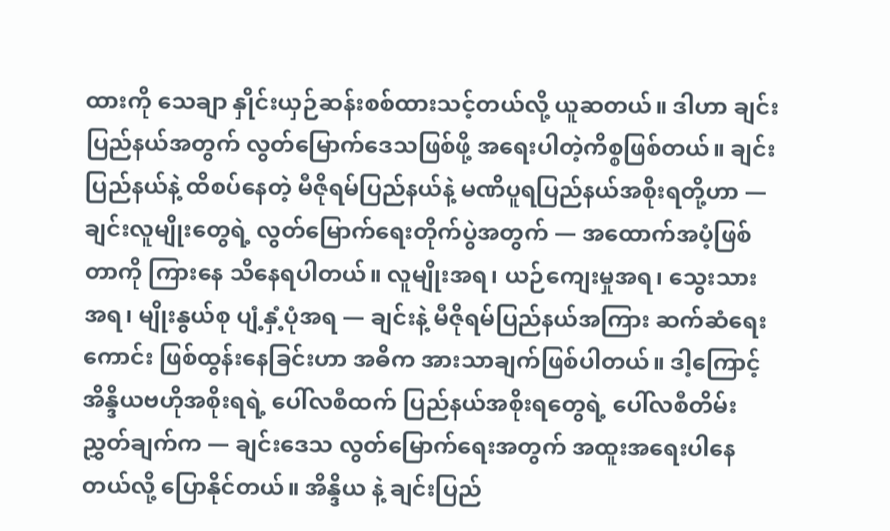ထားကို သေချာ နှိုင်းယှဉ်ဆန်းစစ်ထားသင့်တယ်လို့ ယူဆတယ်။ ဒါဟာ ချင်းပြည်နယ်အတွက် လွတ်မြောက်ဒေသဖြစ်ဖို့ အရေးပါတဲ့ကိစ္စဖြစ်တယ်။ ချင်းပြည်နယ်နဲ့ ထိစပ်နေတဲ့ မီဇိုရမ်ပြည်နယ်နဲ့ မဏိပူရပြည်နယ်အစိုးရတို့ဟာ — ချင်းလူမျိုးတွေရဲ့ လွတ်မြောက်ရေးတိုက်ပွဲအတွက် — အထောက်အပံ့ဖြစ်တာကို ကြားနေ သိနေရပါတယ်။ လူမျိုးအရ၊ ယဉ်ကျေးမှုအရ၊ သွေးသားအရ၊ မျိုးနွယ်စု ပျံ့နှံ့ပုံအရ — ချင်းနဲ့ မီဇိုရမ်ပြည်နယ်အကြား ဆက်ဆံရေးကောင်း ဖြစ်ထွန်းနေခြင်းဟာ အဓိက အားသာချက်ဖြစ်ပါတယ်။ ဒါ့ကြောင့် အိန္ဒိယဗဟိုအစိုးရရဲ့ ပေါ်လစီထက် ပြည်နယ်အစိုးရတွေရဲ့ ပေါ်လစီတိမ်းညွှတ်ချက်က — ချင်းဒေသ လွတ်မြောက်ရေးအတွက် အထူးအရေးပါနေတယ်လို့ ပြောနိုင်တယ်။ အိန္ဒိယ နဲ့ ချင်းပြည်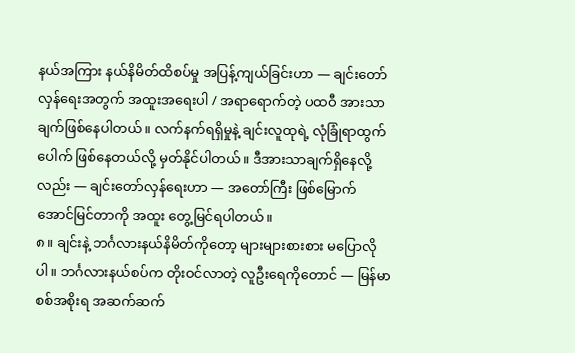နယ်အကြား နယ်နိမိတ်ထိစပ်မှု အပြန့်ကျယ်ခြင်းဟာ — ချင်းတော်လှန်ရေးအတွက် အထူးအရေးပါ / အရာရောက်တဲ့ ပထဝီ အားသာချက်ဖြစ်နေပါတယ်။ လက်နက်ရရှိမှုနဲ့ ချင်းလူထုရဲ့ လုံခြုံရာထွက်ပေါက် ဖြစ်နေတယ်လို့ မှတ်နိုင်ပါတယ်။ ဒီအားသာချက်ရှိနေလို့လည်း — ချင်းတော်လှန်ရေးဟာ — အတော်ကြီး ဖြစ်မြောက် အောင်မြင်တာကို အထူး တွေ့မြင်ရပါတယ်။
၈။ ချင်းနဲ့ ဘင်္ဂလားနယ်နိမိတ်ကိုတော့ များများစားစား မပြောလိုပါ။ ဘင်္ဂလားနယ်စပ်က တိုးဝင်လာတဲ့ လူဦးရေကိုတောင် — မြန်မာစစ်အစိုးရ အဆက်ဆက်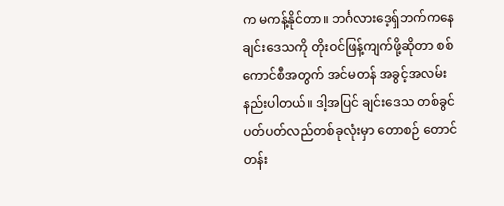က မကန့်နိုင်တာ။ ဘင်္ဂလားဒေ့ရှ်ဘက်ကနေ ချင်းဒေသကို တိုးဝင်ဖြန့်ကျက်ဖို့ဆိုတာ စစ်ကောင်စီအတွက် အင်မတန် အခွင့်အလမ်း နည်းပါတယ်။ ဒါ့အပြင် ချင်းဒေသ တစ်ခွင် ပတ်ပတ်လည်တစ်ခုလုံးမှာ တောစဉ် တောင်တန်း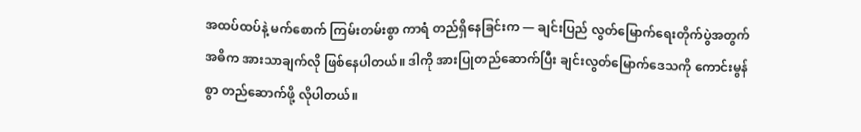အထပ်ထပ်နဲ့ မက်စောက် ကြမ်းတမ်းစွာ ကာရံ တည်ရှိနေခြင်းက — ချင်းပြည် လွတ်မြောက်ရေးတိုက်ပွဲအတွက် အဓိက အားသာချက်လို ဖြစ်နေပါတယ်။ ဒါကို အားပြုတည်ဆောက်ပြီး ချင်းလွတ်မြောက်ဒေသကို ကောင်းမွန်စွာ တည်ဆောက်ဖို့ လိုပါတယ်။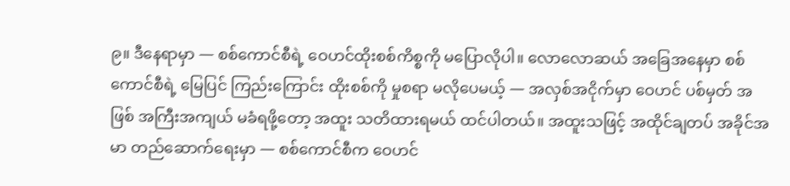၉။ ဒီနေရာမှာ — စစ်ကောင်စီရဲ့ ဝေဟင်ထိုးစစ်ကိစ္စကို မပြောလိုပါ။ လောလောဆယ် အခြေအနေမှာ စစ်ကောင်စီရဲ့ မြေပြင် ကြည်းကြောင်း ထိုးစစ်ကို မှုစရာ မလိုပေမယ့် — အလှစ်အငိုက်မှာ ဝေဟင် ပစ်မှတ် အဖြစ် အကြီးအကျယ် မခံရဖို့တော့ အထူး သတိထားရမယ် ထင်ပါတယ်။ အထူးသဖြင့် အထိုင်ချတပ် အခိုင်အမာ တည်ဆောက်ရေးမှာ — စစ်ကောင်စီက ဝေဟင်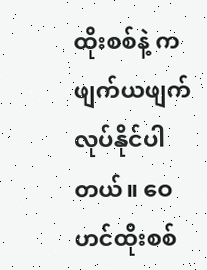ထိုးစစ်နဲ့ ကဖျက်ယဖျက် လုပ်နိုင်ပါတယ်။ ဝေဟင်ထိုးစစ်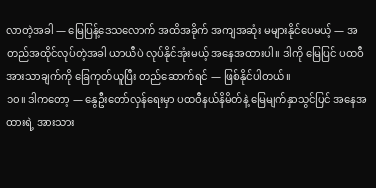လာတဲ့အခါ — မြေပြန့်ဒေသလောက် အထိအခိုက် အကျအဆုံး မများနိုင်ပေမယ့် — အတည်အထိုင်လုပ်တဲ့အခါ ယာယီပဲ လုပ်နိုင်အုံးမယ့် အနေအထားပါ။ ဒါကို မြေပြင် ပထဝီအားသာချက်ကို ခြေကုတ်ယူပြီး တည်ဆောက်ရင် — ဖြစ်နိုင်ပါတယ်။
၁၀။ ဒါကတော့ — နွေဦးတော်လှန်ရေးမှာ ပထဝီနယ်နိမိတ်နဲ့ မြေမျက်နှာသွင်ပြင် အနေအထားရဲ့ အားသား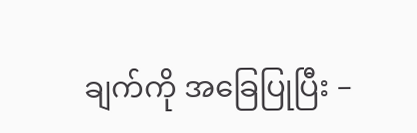ချက်ကို အခြေပြုပြီး –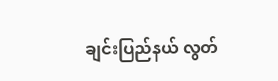ချင်းပြည်နယ် လွတ်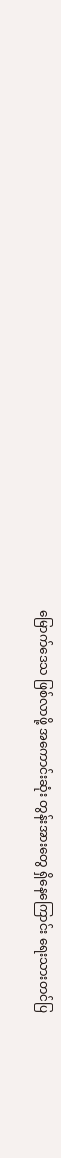မြောက်ဒေသ ဖြစ်လာဖို့ အကောင်းဆုံး တွန်းအားတွေ ရှိနေကြောင်း ရေးသားတင်ပြ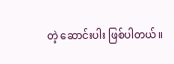တဲ့ ဆောင်းပါး ဖြစ်ပါတယ်။